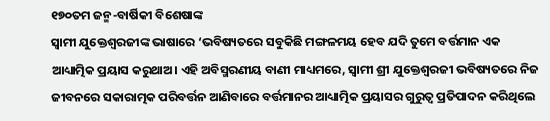୧୭୦ତମ ଜନ୍ମ-ବାର୍ଷିକୀ ବିଶେଷାଙ୍କ
ସ୍ୱାମୀ ଯୁକ୍ତେଶ୍ୱରଜୀଙ୍କ ଭାଷାରେ ‘ଭବିଷ୍ୟତରେ ସବୁକିଛି ମଙ୍ଗଳମୟ ହେବ ଯଦି ତୁମେ ବର୍ତ୍ତମାନ ଏକ ଆଧ୍ୟାତ୍ମିକ ପ୍ରୟାସ କରୁଥାଅ। ଏହି ଅବିସ୍ମରଣୀୟ ବାଣୀ ମାଧ୍ୟମରେ, ସ୍ୱାମୀ ଶ୍ରୀ ଯୁକ୍ତେଶ୍ୱରଜୀ ଭବିଷ୍ୟତରେ ନିଜ ଜୀବନରେ ସକାରାତ୍ମକ ପରିବର୍ତ୍ତନ ଆଣିବାରେ ବର୍ତ୍ତମାନର ଆଧ୍ୟାତ୍ମିକ ପ୍ରୟାସର ଗୁରୁତ୍ୱ ପ୍ରତିପାଦନ କରିଥିଲେ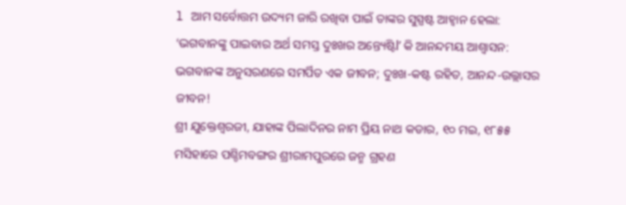l ଆମ ସର୍ବୋତ୍ତମ ଉଦ୍ୟମ ଜାରି ରଖିବା ପାଇଁ ତାଙ୍କର ସୁସ୍ପଷ୍ଟ ଆହ୍ୱାନ ହେଲା: ‘ଭଗବାନଙ୍କୁ ପାଇବାର ଅର୍ଥ ସମସ୍ତ ଦୁଃଖର ଅନ୍ତ୍ୟେଷ୍ଟିl’ କି ଆନନ୍ଦମୟ ଆଶ୍ଵାସନ: ଭଗବାନଙ୍କ ଅନୁସରଣରେ ସମର୍ପିତ ଏକ ଜୀବନ; ଦୁଃଖ-କଷ୍ଟ ରହିତ, ଆନନ୍ଦ-ଉଲ୍ଲାସର ଜୀବନ!
ଶ୍ରୀ ଯୁକ୍ତେଶ୍ୱରଜୀ, ଯାହାଙ୍କ ପିଲାଦିନର ନାମ ପ୍ରିୟ ନାଥ କଡାର, ୧୦ ମଇ, ୧୮୫୫ ମସିହାରେ ପଶ୍ଚିମବଙ୍ଗର ଶ୍ରୀରାମପୁରରେ ଜନ୍ମ ଗ୍ରହଣ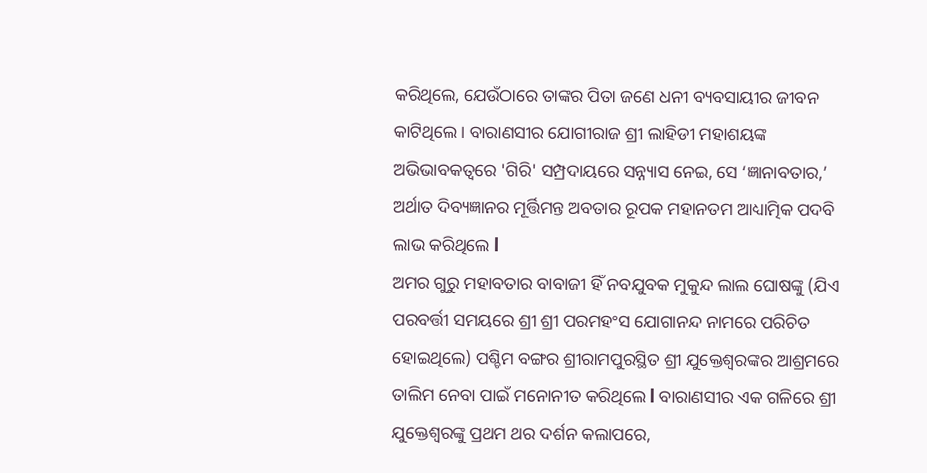କରିଥିଲେ, ଯେଉଁଠାରେ ତାଙ୍କର ପିତା ଜଣେ ଧନୀ ବ୍ୟବସାୟୀର ଜୀବନ କାଟିଥିଲେ। ବାରାଣସୀର ଯୋଗୀରାଜ ଶ୍ରୀ ଲାହିଡୀ ମହାଶୟଙ୍କ ଅଭିଭାବକତ୍ୱରେ 'ଗିରି' ସମ୍ପ୍ରଦାୟରେ ସନ୍ନ୍ୟାସ ନେଇ, ସେ ‘ଜ୍ଞାନାବତାର,’ ଅର୍ଥାତ ଦିବ୍ୟଜ୍ଞାନର ମୂର୍ତ୍ତିମନ୍ତ ଅବତାର ରୂପକ ମହାନତମ ଆଧ୍ୟାତ୍ମିକ ପଦବି ଲାଭ କରିଥିଲେ l
ଅମର ଗୁରୁ ମହାବତାର ବାବାଜୀ ହିଁ ନବଯୁବକ ମୁକୁନ୍ଦ ଲାଲ ଘୋଷଙ୍କୁ (ଯିଏ ପରବର୍ତ୍ତୀ ସମୟରେ ଶ୍ରୀ ଶ୍ରୀ ପରମହଂସ ଯୋଗାନନ୍ଦ ନାମରେ ପରିଚିତ ହୋଇଥିଲେ) ପଶ୍ଚିମ ବଙ୍ଗର ଶ୍ରୀରାମପୁରସ୍ଥିତ ଶ୍ରୀ ଯୁକ୍ତେଶ୍ୱରଙ୍କର ଆଶ୍ରମରେ ତାଲିମ ନେବା ପାଇଁ ମନୋନୀତ କରିଥିଲେ l ବାରାଣସୀର ଏକ ଗଳିରେ ଶ୍ରୀ ଯୁକ୍ତେଶ୍ୱରଙ୍କୁ ପ୍ରଥମ ଥର ଦର୍ଶନ କଲାପରେ,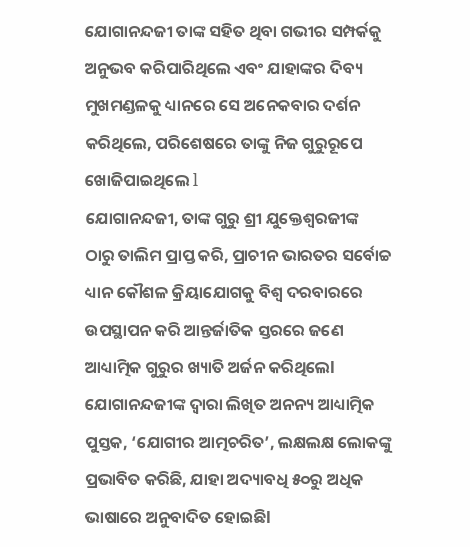ଯୋଗାନନ୍ଦଜୀ ତାଙ୍କ ସହିତ ଥିବା ଗଭୀର ସମ୍ପର୍କକୁ ଅନୁଭବ କରିପାରିଥିଲେ ଏବଂ ଯାହାଙ୍କର ଦିବ୍ୟ ମୁଖମଣ୍ଡଳକୁ ଧ୍ୟାନରେ ସେ ଅନେକବାର ଦର୍ଶନ କରିଥିଲେ, ପରିଶେଷରେ ତାଙ୍କୁ ନିଜ ଗୁରୁରୂପେ ଖୋଜିପାଇଥିଲେ l
ଯୋଗାନନ୍ଦଜୀ, ତାଙ୍କ ଗୁରୁ ଶ୍ରୀ ଯୁକ୍ତେଶ୍ୱରଜୀଙ୍କ ଠାରୁ ତାଲିମ ପ୍ରାପ୍ତ କରି, ପ୍ରାଚୀନ ଭାରତର ସର୍ବୋଚ୍ଚ ଧ୍ୟାନ କୌଶଳ କ୍ରିୟାଯୋଗକୁ ବିଶ୍ୱ ଦରବାରରେ ଉପସ୍ଥାପନ କରି ଆନ୍ତର୍ଜାତିକ ସ୍ତରରେ ଜଣେ ଆଧ୍ୟାତ୍ମିକ ଗୁରୁର ଖ୍ୟାତି ଅର୍ଜନ କରିଥିଲେl ଯୋଗାନନ୍ଦଜୀଙ୍କ ଦ୍ୱାରା ଲିଖିତ ଅନନ୍ୟ ଆଧ୍ୟାତ୍ମିକ ପୁସ୍ତକ, ‘ଯୋଗୀର ଆତ୍ମଚରିତ’, ଲକ୍ଷଲକ୍ଷ ଲୋକଙ୍କୁ ପ୍ରଭାବିତ କରିଛି, ଯାହା ଅଦ୍ୟାବଧି ୫୦ରୁ ଅଧିକ ଭାଷାରେ ଅନୁବାଦିତ ହୋଇଛିl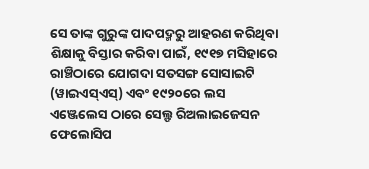ସେ ତାଙ୍କ ଗୁରୁଙ୍କ ପାଦପଦ୍ମରୁ ଆହରଣ କରିଥିବା ଶିକ୍ଷାକୁ ବିସ୍ତାର କରିବା ପାଇଁ, ୧୯୧୭ ମସିହାରେ ରାଞ୍ଚିଠାରେ ଯୋଗଦା ସତସଙ୍ଗ ସୋସାଇଟି (ୱାଇଏସ୍ଏସ୍) ଏବଂ ୧୯୨୦ରେ ଲସ ଏଞ୍ଜେଲେସ ଠାରେ ସେଲ୍ଫ ରିଅଲାଇଜେସନ ଫେଲୋସିପ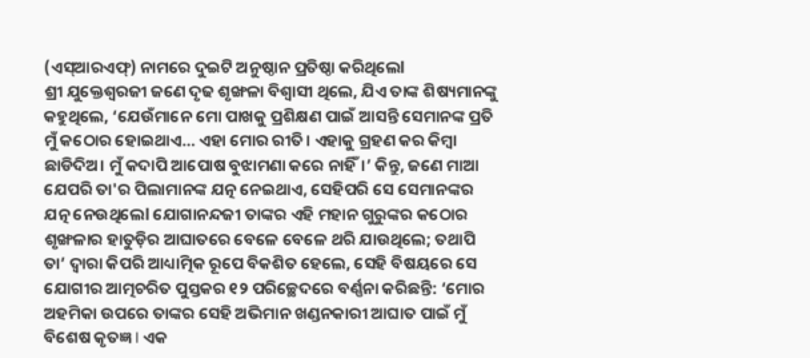(ଏସ୍ଆରଏଫ୍) ନାମରେ ଦୁଇଟି ଅନୁଷ୍ଠାନ ପ୍ରତିଷ୍ଠା କରିଥିଲେl
ଶ୍ରୀ ଯୁକ୍ତେଶ୍ୱରଜୀ ଜଣେ ଦୃଢ ଶୃଙ୍ଖଳା ବିଶ୍ୱାସୀ ଥିଲେ, ଯିଏ ତାଙ୍କ ଶିଷ୍ୟମାନଙ୍କୁ କହୁଥିଲେ, ‘ଯେଉଁମାନେ ମୋ ପାଖକୁ ପ୍ରଶିକ୍ଷଣ ପାଇଁ ଆସନ୍ତି ସେମାନଙ୍କ ପ୍ରତି ମୁଁ କଠୋର ହୋଇଥାଏ… ଏହା ମୋର ରୀତି। ଏହାକୁ ଗ୍ରହଣ କର କିମ୍ବା ଛାଡିଦିଅ। ମୁଁ କଦାପି ଆପୋଷ ବୁଝାମଣା କରେ ନାହିଁ।’ କିନ୍ତୁ, ଜଣେ ମାଆ ଯେପରି ତା'ର ପିଲାମାନଙ୍କ ଯତ୍ନ ନେଇଥାଏ, ସେହିପରି ସେ ସେମାନଙ୍କର ଯତ୍ନ ନେଉଥିଲେl ଯୋଗାନନ୍ଦଜୀ ତାଙ୍କର ଏହି ମହାନ ଗୁରୁଙ୍କର କଠୋର ଶୃଙ୍ଖଳାର ହାତୁଡ଼ିର ଆଘାତରେ ବେଳେ ବେଳେ ଥରି ଯାଉଥିଲେ; ତଥାପି ତା’ ଦ୍ୱାରା କିପରି ଆଧ୍ୟାତ୍ମିକ ରୂପେ ବିକଶିତ ହେଲେ, ସେହି ବିଷୟରେ ସେ ଯୋଗୀର ଆତ୍ମଚରିତ ପୁସ୍ତକର ୧୨ ପରିଚ୍ଛେଦରେ ବର୍ଣ୍ଣନା କରିଛନ୍ତି: ‘ମୋର ଅହମିକା ଉପରେ ତାଙ୍କର ସେହି ଅଭିମାନ ଖଣ୍ଡନକାରୀ ଆଘାତ ପାଇଁ ମୁଁ ବିଶେଷ କୃତଜ୍ଞ l ଏକ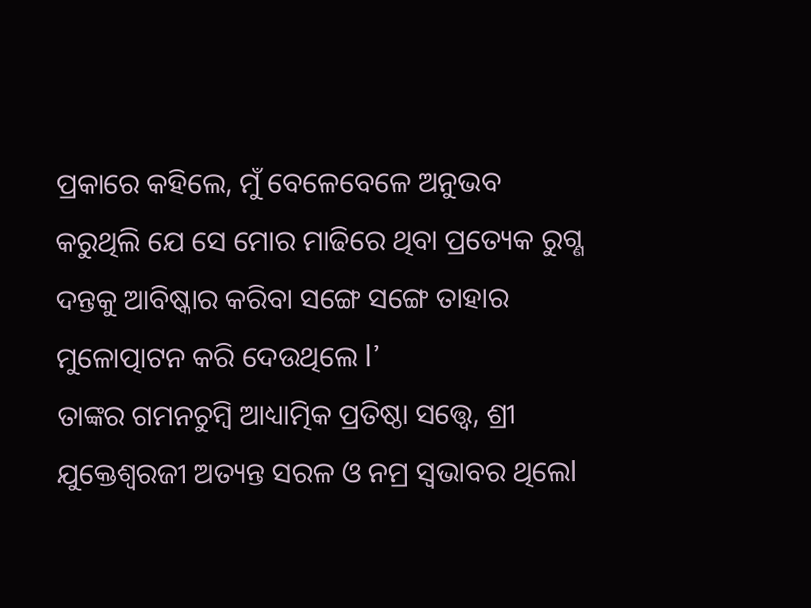ପ୍ରକାରେ କହିଲେ, ମୁଁ ବେଳେବେଳେ ଅନୁଭବ କରୁଥିଲି ଯେ ସେ ମୋର ମାଢିରେ ଥିବା ପ୍ରତ୍ୟେକ ରୁଗ୍ଣ ଦନ୍ତକୁ ଆବିଷ୍କାର କରିବା ସଙ୍ଗେ ସଙ୍ଗେ ତାହାର ମୁଳୋତ୍ପାଟନ କରି ଦେଉଥିଲେ l’
ତାଙ୍କର ଗମନଚୁମ୍ବି ଆଧ୍ୟାତ୍ମିକ ପ୍ରତିଷ୍ଠା ସତ୍ତ୍ୱେ, ଶ୍ରୀ ଯୁକ୍ତେଶ୍ୱରଜୀ ଅତ୍ୟନ୍ତ ସରଳ ଓ ନମ୍ର ସ୍ୱଭାବର ଥିଲେl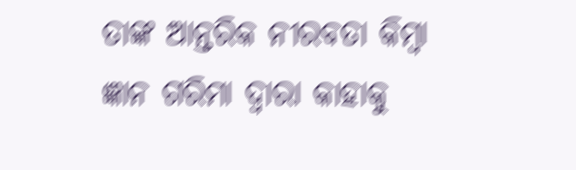ତାଙ୍କ ଆନ୍ତରିକ ନୀରବତା କିମ୍ବା ଜ୍ଞାନ ଗରିମା ଦ୍ୱାରା କାହାକୁ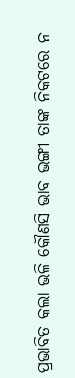ପ୍ରଭାବିତ କଲା ଭଳି କୌଣସି ଭାବ ଭଙ୍ଗୀ ତାଙ୍କ ନିକଟରେ ନ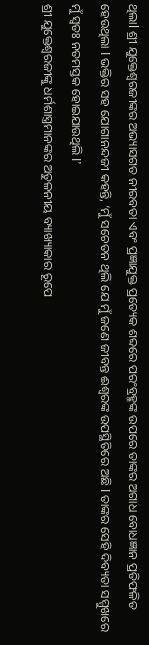ଥିଲାl ଶ୍ରୀ ଯୁକ୍ତେଶ୍ୱରଜୀଙ୍କର ଅଭ୍ୟାସଗତ ନୀରବତା ଏବଂ ପ୍ରଜ୍ଞାଯୁକ୍ତ ପ୍ରତ୍ୟେକ ଶବ୍ଦରେ ପରଂବ୍ରହ୍ମଙ୍କ ଉପରେ ତାଙ୍କର ଅଗାଧ ବୋଧଜ୍ଞାନ ପ୍ରତିଫଳିତ ହେଉଥିଲା l ଭକ୍ତିର ସହ ଯୋଗାନନ୍ଦଜୀ କହନ୍ତି, ‘ମୁଁ ସଚେତନ ଥିଲି ଯେ ମୁଁ ଜଣେ ଜୀବନ୍ତ ଈଶ୍ୱରଙ୍କ ଉପସ୍ଥିତିରେ ଅଛି l ତାଙ୍କର ସେହି ଦିବ୍ୟତା ସମ୍ମୁଖରେ ମୁଁ ସ୍ୱତଃ ନତମସ୍ତକ ହୋଇଯାଉଥିଲି l’
ଶ୍ରୀ ଯୁକ୍ତେଶ୍ୱରଜୀଙ୍କୁ ଧର୍ମଶାସ୍ତ୍ରମାନଙ୍କର ଅତୁଳନୀୟ ବ୍ୟାଖ୍ୟାକାର ରୂପେ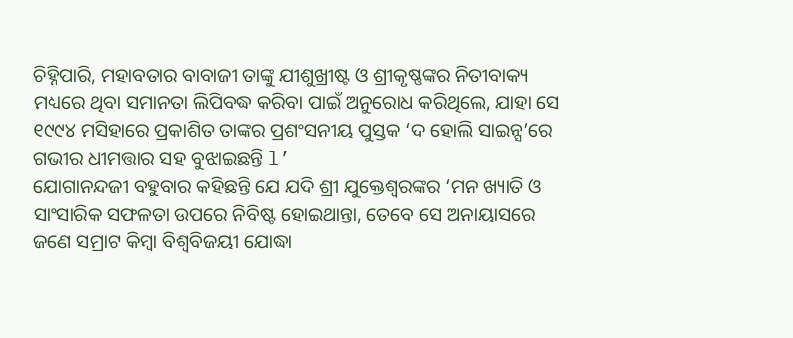ଚିହ୍ନିପାରି, ମହାବତାର ବାବାଜୀ ତାଙ୍କୁ ଯୀଶୁଖ୍ରୀଷ୍ଟ ଓ ଶ୍ରୀକୃଷ୍ଣଙ୍କର ନିତୀବାକ୍ୟ ମଧ୍ୟରେ ଥିବା ସମାନତା ଲିପିବଦ୍ଧ କରିବା ପାଇଁ ଅନୁରୋଧ କରିଥିଲେ, ଯାହା ସେ ୧୯୯୪ ମସିହାରେ ପ୍ରକାଶିତ ତାଙ୍କର ପ୍ରଶଂସନୀୟ ପୁସ୍ତକ ‘ଦ ହୋଲି ସାଇନ୍ସ’ରେ ଗଭୀର ଧୀମତ୍ତାର ସହ ବୁଝାଇଛନ୍ତି l’
ଯୋଗାନନ୍ଦଜୀ ବହୁବାର କହିଛନ୍ତି ଯେ ଯଦି ଶ୍ରୀ ଯୁକ୍ତେଶ୍ୱରଙ୍କର ‘ମନ ଖ୍ୟାତି ଓ ସାଂସାରିକ ସଫଳତା ଉପରେ ନିବିଷ୍ଟ ହୋଇଥାନ୍ତା, ତେବେ ସେ ଅନାୟାସରେ ଜଣେ ସମ୍ରାଟ କିମ୍ବା ବିଶ୍ଵବିଜୟୀ ଯୋଦ୍ଧା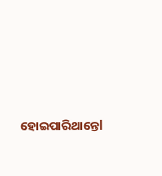ହୋଇପାରିଥାନ୍ତେl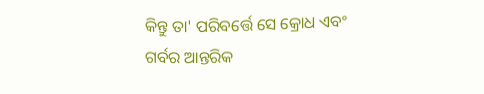କିନ୍ତୁ ତା' ପରିବର୍ତ୍ତେ ସେ କ୍ରୋଧ ଏବଂ ଗର୍ବର ଆନ୍ତରିକ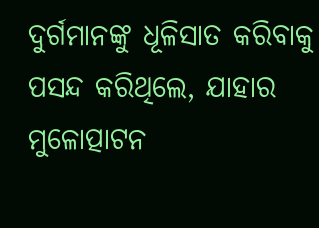ଦୁର୍ଗମାନଙ୍କୁ ଧୂଳିସାତ କରିବାକୁ ପସନ୍ଦ କରିଥିଲେ, ଯାହାର ମୁଳୋତ୍ପାଟନ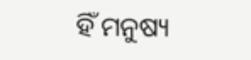ହିଁ ମନୁଷ୍ୟ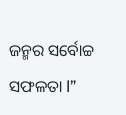ଜନ୍ମର ସର୍ବୋଚ୍ଚ ସଫଳତା l”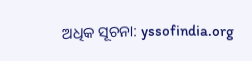ଅଧିକ ସୂଚନା: yssofindia.org